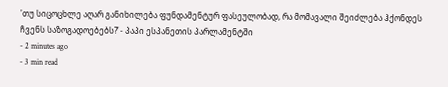'თუ სიცოცხლე აღარ განიხილება ფუნდამენტურ ფასეულობად, რა მომავალი შეიძლება ჰქონდეს ჩვენს საზოგადოებებს?’ - პაპი ესპანეთის პარლამენტში
- 2 minutes ago
- 3 min read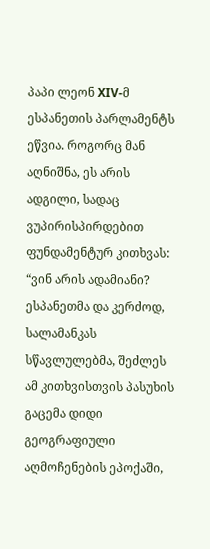პაპი ლეონ XIV-მ ესპანეთის პარლამენტს ეწვია. როგორც მან აღნიშნა, ეს არის ადგილი, სადაც ვუპირისპირდებით ფუნდამენტურ კითხვას: “ვინ არის ადამიანი? ესპანეთმა და კერძოდ, სალამანკას სწავლულებმა, შეძლეს ამ კითხვისთვის პასუხის გაცემა დიდი გეოგრაფიული აღმოჩენების ეპოქაში,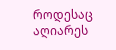როდესაც აღიარეს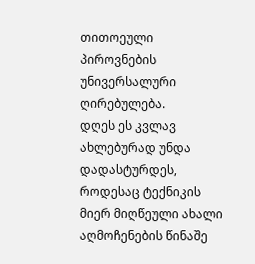თითოეული პიროვნების უნივერსალური ღირებულება.
დღეს ეს კვლავ ახლებურად უნდა დადასტურდეს, როდესაც ტექნიკის მიერ მიღწეული ახალი აღმოჩენების წინაშე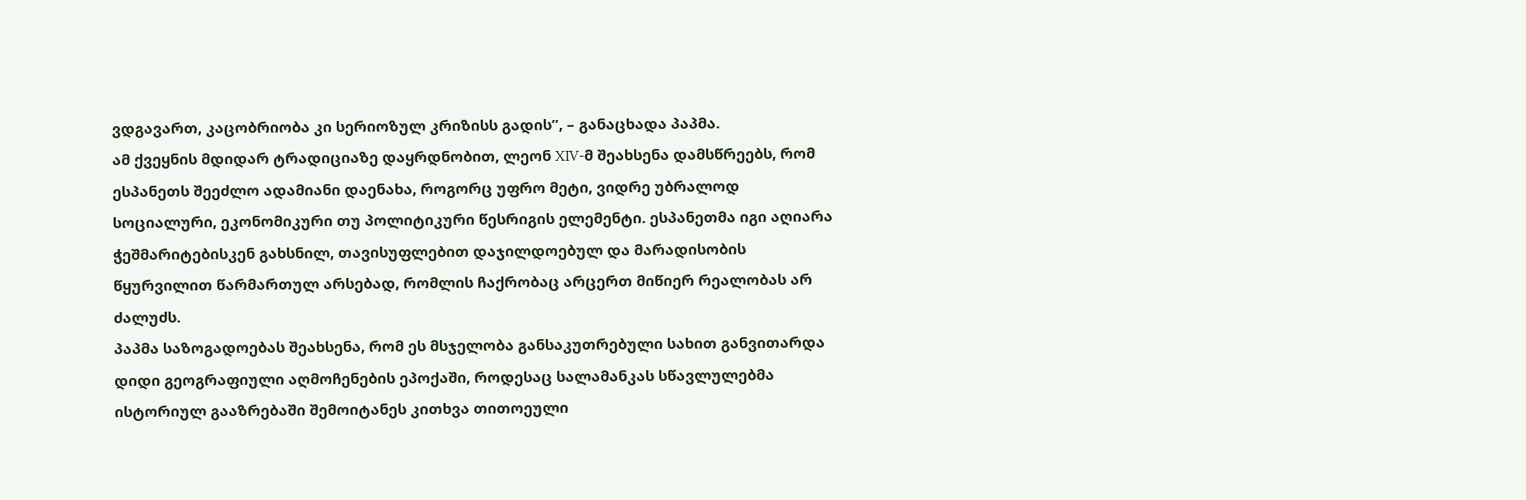ვდგავართ, კაცობრიობა კი სერიოზულ კრიზისს გადის”, – განაცხადა პაპმა.
ამ ქვეყნის მდიდარ ტრადიციაზე დაყრდნობით, ლეონ XIV-მ შეახსენა დამსწრეებს, რომ ესპანეთს შეეძლო ადამიანი დაენახა, როგორც უფრო მეტი, ვიდრე უბრალოდ სოციალური, ეკონომიკური თუ პოლიტიკური წესრიგის ელემენტი. ესპანეთმა იგი აღიარა ჭეშმარიტებისკენ გახსნილ, თავისუფლებით დაჯილდოებულ და მარადისობის წყურვილით წარმართულ არსებად, რომლის ჩაქრობაც არცერთ მიწიერ რეალობას არ ძალუძს.
პაპმა საზოგადოებას შეახსენა, რომ ეს მსჯელობა განსაკუთრებული სახით განვითარდა დიდი გეოგრაფიული აღმოჩენების ეპოქაში, როდესაც სალამანკას სწავლულებმა ისტორიულ გააზრებაში შემოიტანეს კითხვა თითოეული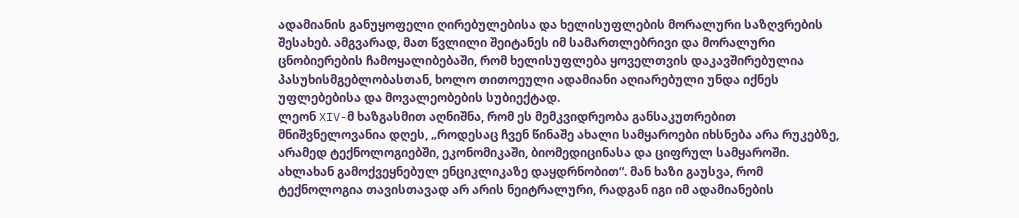ადამიანის განუყოფელი ღირებულებისა და ხელისუფლების მორალური საზღვრების შესახებ. ამგვარად, მათ წვლილი შეიტანეს იმ სამართლებრივი და მორალური ცნობიერების ჩამოყალიბებაში, რომ ხელისუფლება ყოველთვის დაკავშირებულია პასუხისმგებლობასთან, ხოლო თითოეული ადამიანი აღიარებული უნდა იქნეს უფლებებისა და მოვალეობების სუბიექტად.
ლეონ XIV-მ ხაზგასმით აღნიშნა, რომ ეს მემკვიდრეობა განსაკუთრებით მნიშვნელოვანია დღეს, „როდესაც ჩვენ წინაშე ახალი სამყაროები იხსნება არა რუკებზე, არამედ ტექნოლოგიებში, ეკონომიკაში, ბიომედიცინასა და ციფრულ სამყაროში. ახლახან გამოქვეყნებულ ენციკლიკაზე დაყდრნობით“. მან ხაზი გაუსვა, რომ ტექნოლოგია თავისთავად არ არის ნეიტრალური, რადგან იგი იმ ადამიანების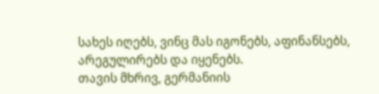სახეს იღებს, ვინც მას იგონებს, აფინანსებს, არეგულირებს და იყენებს.
თავის მხრივ, გერმანიის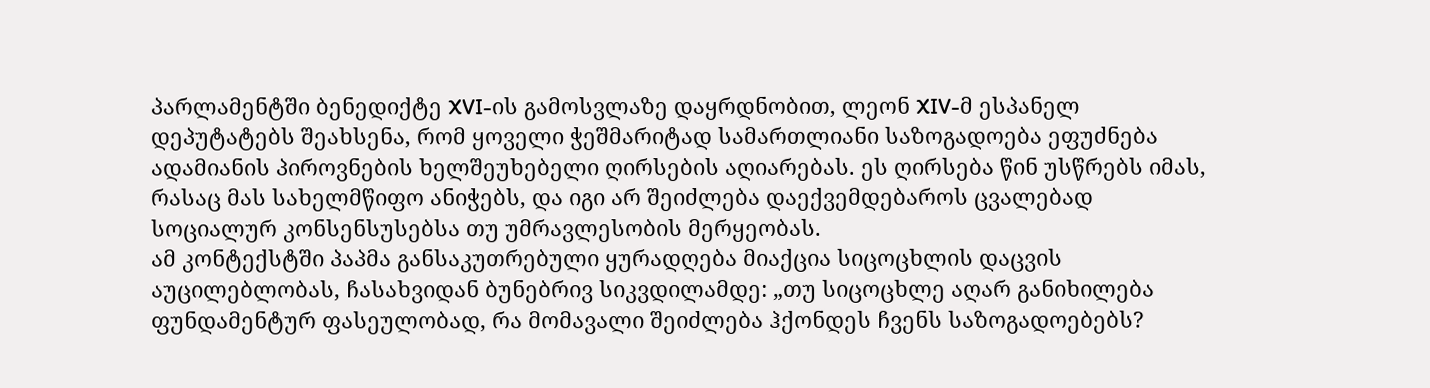პარლამენტში ბენედიქტე XVI-ის გამოსვლაზე დაყრდნობით, ლეონ XIV-მ ესპანელ დეპუტატებს შეახსენა, რომ ყოველი ჭეშმარიტად სამართლიანი საზოგადოება ეფუძნება ადამიანის პიროვნების ხელშეუხებელი ღირსების აღიარებას. ეს ღირსება წინ უსწრებს იმას, რასაც მას სახელმწიფო ანიჭებს, და იგი არ შეიძლება დაექვემდებაროს ცვალებად სოციალურ კონსენსუსებსა თუ უმრავლესობის მერყეობას.
ამ კონტექსტში პაპმა განსაკუთრებული ყურადღება მიაქცია სიცოცხლის დაცვის აუცილებლობას, ჩასახვიდან ბუნებრივ სიკვდილამდე: „თუ სიცოცხლე აღარ განიხილება ფუნდამენტურ ფასეულობად, რა მომავალი შეიძლება ჰქონდეს ჩვენს საზოგადოებებს?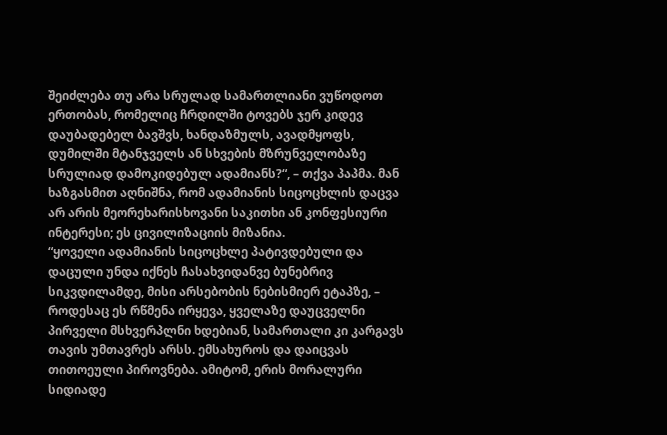შეიძლება თუ არა სრულად სამართლიანი ვუწოდოთ ერთობას, რომელიც ჩრდილში ტოვებს ჯერ კიდევ დაუბადებელ ბავშვს, ხანდაზმულს, ავადმყოფს, დუმილში მტანჯველს ან სხვების მზრუნველობაზე სრულიად დამოკიდებულ ადამიანს?“, – თქვა პაპმა. მან ხაზგასმით აღნიშნა, რომ ადამიანის სიცოცხლის დაცვა არ არის მეორეხარისხოვანი საკითხი ან კონფესიური ინტერესი; ეს ცივილიზაციის მიზანია.
“ყოველი ადამიანის სიცოცხლე პატივდებული და დაცული უნდა იქნეს ჩასახვიდანვე ბუნებრივ სიკვდილამდე, მისი არსებობის ნებისმიერ ეტაპზე, – როდესაც ეს რწმენა ირყევა, ყველაზე დაუცველნი პირველი მსხვერპლნი ხდებიან, სამართალი კი კარგავს თავის უმთავრეს არსს. ემსახუროს და დაიცვას თითოეული პიროვნება. ამიტომ, ერის მორალური სიდიადე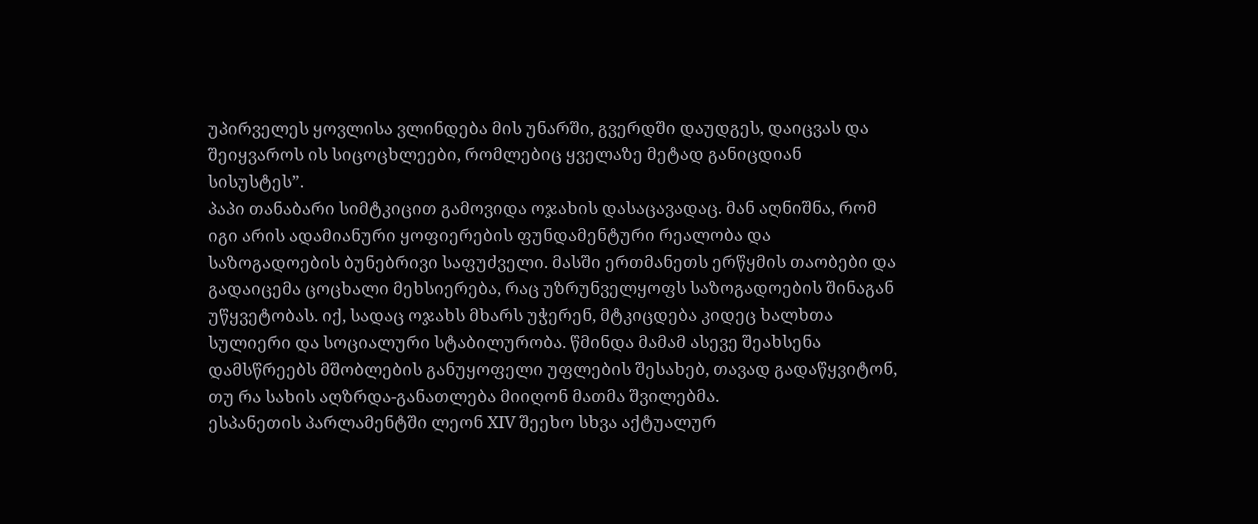უპირველეს ყოვლისა ვლინდება მის უნარში, გვერდში დაუდგეს, დაიცვას და შეიყვაროს ის სიცოცხლეები, რომლებიც ყველაზე მეტად განიცდიან სისუსტეს”.
პაპი თანაბარი სიმტკიცით გამოვიდა ოჯახის დასაცავადაც. მან აღნიშნა, რომ იგი არის ადამიანური ყოფიერების ფუნდამენტური რეალობა და საზოგადოების ბუნებრივი საფუძველი. მასში ერთმანეთს ერწყმის თაობები და გადაიცემა ცოცხალი მეხსიერება, რაც უზრუნველყოფს საზოგადოების შინაგან უწყვეტობას. იქ, სადაც ოჯახს მხარს უჭერენ, მტკიცდება კიდეც ხალხთა სულიერი და სოციალური სტაბილურობა. წმინდა მამამ ასევე შეახსენა დამსწრეებს მშობლების განუყოფელი უფლების შესახებ, თავად გადაწყვიტონ, თუ რა სახის აღზრდა-განათლება მიიღონ მათმა შვილებმა.
ესპანეთის პარლამენტში ლეონ XIV შეეხო სხვა აქტუალურ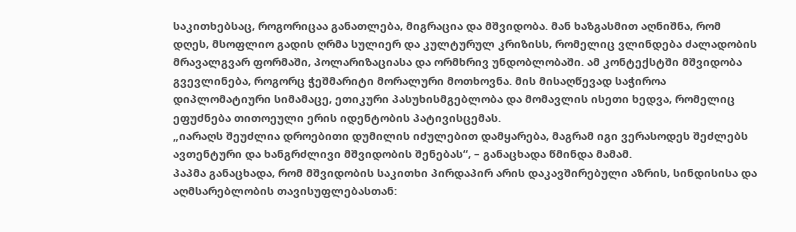საკითხებსაც, როგორიცაა განათლება, მიგრაცია და მშვიდობა. მან ხაზგასმით აღნიშნა, რომ დღეს, მსოფლიო გადის ღრმა სულიერ და კულტურულ კრიზისს, რომელიც ვლინდება ძალადობის მრავალგვარ ფორმაში, პოლარიზაციასა და ორმხრივ უნდობლობაში. ამ კონტექსტში მშვიდობა გვევლინება, როგორც ჭეშმარიტი მორალური მოთხოვნა. მის მისაღწევად საჭიროა დიპლომატიური სიმამაცე, ეთიკური პასუხისმგებლობა და მომავლის ისეთი ხედვა, რომელიც ეფუძნება თითოეული ერის იდენტობის პატივისცემას.
„იარაღს შეუძლია დროებითი დუმილის იძულებით დამყარება, მაგრამ იგი ვერასოდეს შეძლებს ავთენტური და ხანგრძლივი მშვიდობის შენებას“, – განაცხადა წმინდა მამამ.
პაპმა განაცხადა, რომ მშვიდობის საკითხი პირდაპირ არის დაკავშირებული აზრის, სინდისისა და აღმსარებლობის თავისუფლებასთან: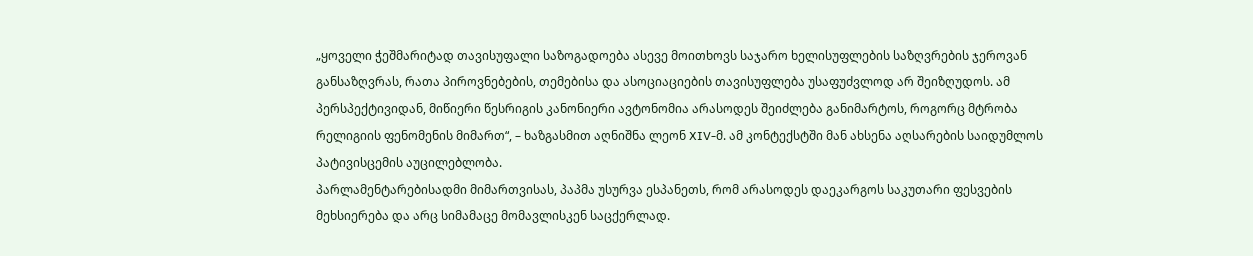„ყოველი ჭეშმარიტად თავისუფალი საზოგადოება ასევე მოითხოვს საჯარო ხელისუფლების საზღვრების ჯეროვან განსაზღვრას, რათა პიროვნებების, თემებისა და ასოციაციების თავისუფლება უსაფუძვლოდ არ შეიზღუდოს. ამ პერსპექტივიდან, მიწიერი წესრიგის კანონიერი ავტონომია არასოდეს შეიძლება განიმარტოს, როგორც მტრობა რელიგიის ფენომენის მიმართ“, – ხაზგასმით აღნიშნა ლეონ XIV-მ. ამ კონტექსტში მან ახსენა აღსარების საიდუმლოს პატივისცემის აუცილებლობა.
პარლამენტარებისადმი მიმართვისას, პაპმა უსურვა ესპანეთს, რომ არასოდეს დაეკარგოს საკუთარი ფესვების მეხსიერება და არც სიმამაცე მომავლისკენ საცქერლად.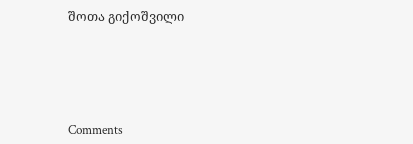შოთა გიქოშვილი





Comments